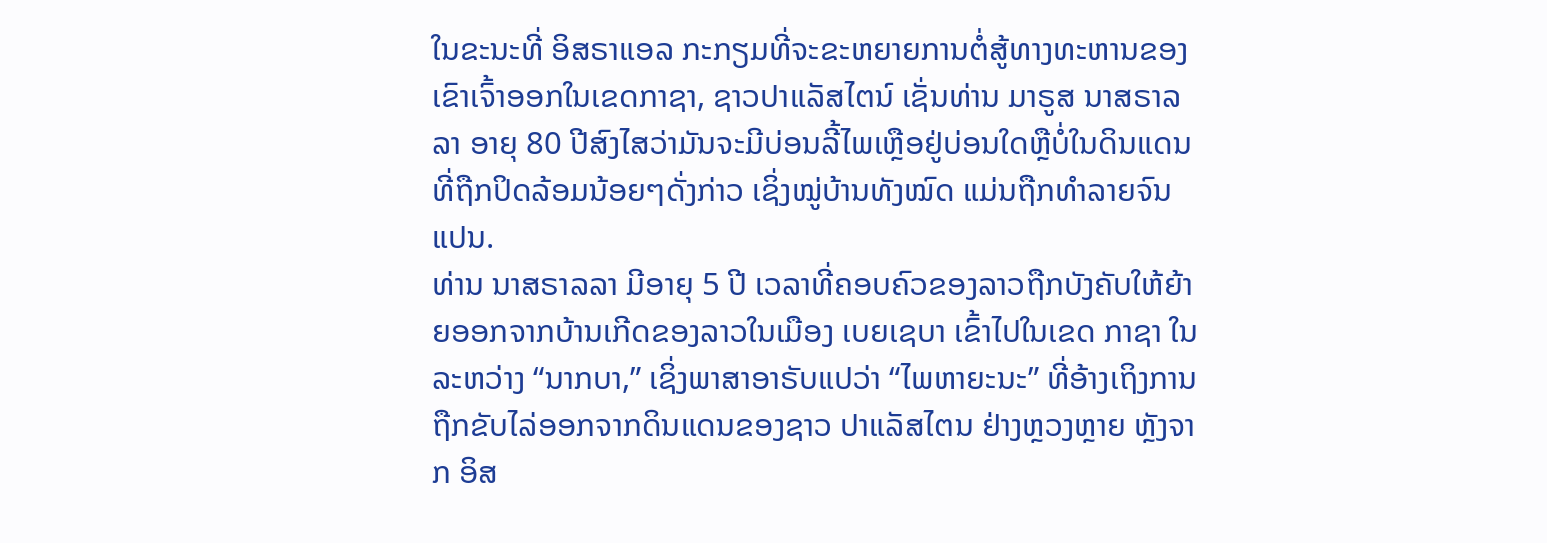ໃນຂະນະທີ່ ອິສຣາແອລ ກະກຽມທີ່ຈະຂະຫຍາຍການຕໍ່ສູ້ທາງທະຫານຂອງເຂົາເຈົ້າອອກໃນເຂດກາຊາ, ຊາວປາແລັສໄຕນ໌ ເຊັ່ນທ່ານ ມາຣູສ ນາສຣາລລາ ອາຍຸ 80 ປີສົງໄສວ່າມັນຈະມີບ່ອນລີ້ໄພເຫຼືອຢູ່ບ່ອນໃດຫຼືບໍ່ໃນດິນແດນທີ່ຖືກປິດລ້ອມນ້ອຍໆດັ່ງກ່າວ ເຊິ່ງໝູ່ບ້ານທັງໝົດ ແມ່ນຖືກທຳລາຍຈົນແປນ.
ທ່ານ ນາສຣາລລາ ມີອາຍຸ 5 ປີ ເວລາທີ່ຄອບຄົວຂອງລາວຖືກບັງຄັບໃຫ້ຍ້າຍອອກຈາກບ້ານເກີດຂອງລາວໃນເມືອງ ເບຍເຊບາ ເຂົ້າໄປໃນເຂດ ກາຊາ ໃນລະຫວ່າງ “ນາກບາ,” ເຊິ່ງພາສາອາຣັບແປວ່າ “ໄພຫາຍະນະ” ທີ່ອ້າງເຖິງການຖືກຂັບໄລ່ອອກຈາກດິນແດນຂອງຊາວ ປາແລັສໄຕນ ຢ່າງຫຼວງຫຼາຍ ຫຼັງຈາກ ອິສ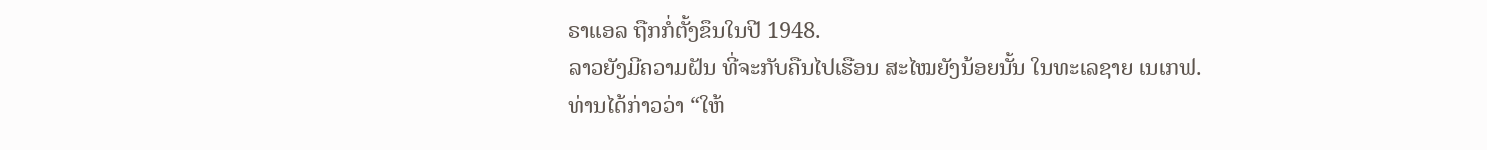ຣາແອລ ຖືກກໍ່ຕັ້ງຂຶນໃນປີ 1948.
ລາວຍັງມີຄວາມຝັນ ທີ່ຈະກັບຄືນໄປເຮືອນ ສະໄໝຍັງນ້ອຍນັ້ນ ໃນທະເລຊາຍ ເນເກຟ.
ທ່ານໄດ້ກ່າວວ່າ “ໃຫ້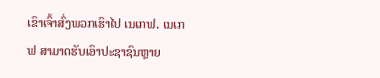ເຂົາເຈົ້າສົ່ງພວກເຮົາໄປ ເນເກຟ. ເນເກຟ ສາມາດຮັບເອົາປະຊາຊົນຫຼາຍ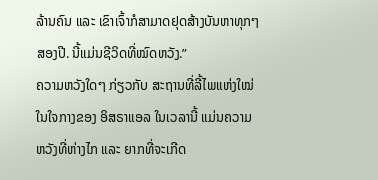ລ້ານຄົນ ແລະ ເຂົາເຈົ້າກໍສາມາດຢຸດສ້າງບັນຫາທຸກໆສອງປີ. ນີ້ແມ່ນຊີວິດທີ່ໝົດຫວັງ.”
ຄວາມຫວັງໃດໆ ກ່ຽວກັບ ສະຖານທີ່ລີ້ໄພແຫ່ງໃໝ່ ໃນໃຈກາງຂອງ ອິສຣາແອລ ໃນເວລານີ້ ແມ່ນຄວາມຫວັງທີ່ຫ່າງໄກ ແລະ ຍາກທີ່ຈະເກີດ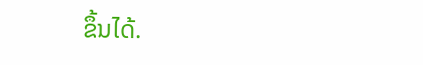ຂຶ້ນໄດ້.